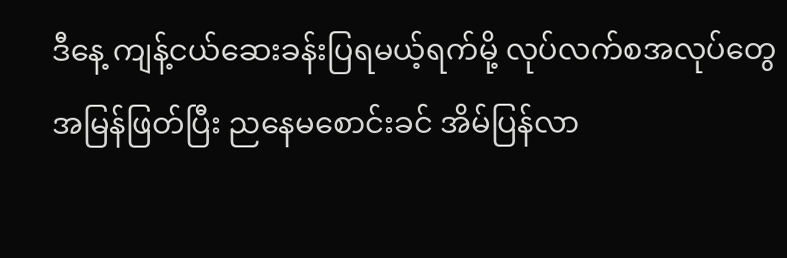ဒီနေ့ ကျန့်ငယ်ဆေးခန်းပြရမယ့်ရက်မို့ လုပ်လက်စအလုပ်တွေအမြန်ဖြတ်ပြီး ညနေမစောင်းခင် အိမ်ပြန်လာ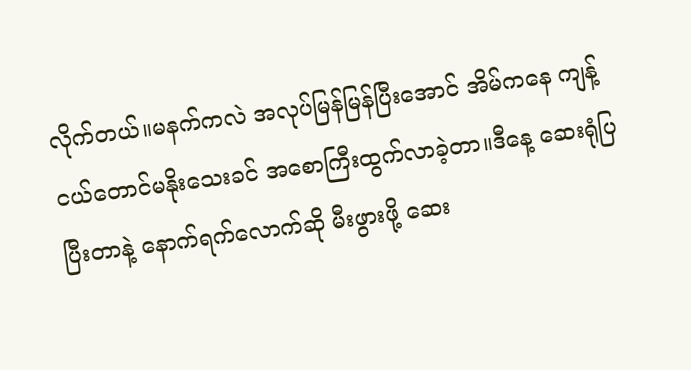လိုက်တယ်။မနက်ကလဲ အလုပ်မြန်မြန်ပြီးအောင် အိမ်ကနေ ကျန့်ငယ်တောင်မနိုးသေးခင် အစောကြီးထွက်လာခဲ့တာ။ဒီနေ့ ဆေးရုံပြပြီးတာနဲ့ နောက်ရက်လောက်ဆို မီးဖွားဖို့ ဆေး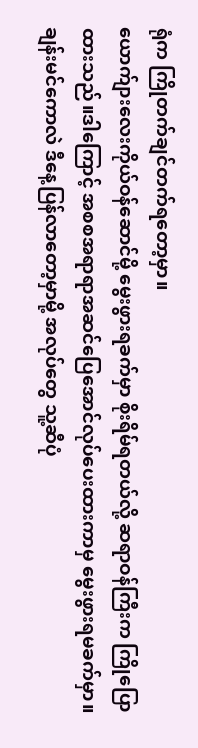ရုံက ကြိုတက်ချင်တက်ရတော့မှာ။
ယောက်ျားလေးကိုယ်ဝန်ဆောင်မို့ မွေးဖွားရခက်မှာ စိုးရိမ်ရတယ်လို့ ဆရာဝန်ကြီးက ကြိုပြောထားသည်။ဒါကြောင့် အစစအရာရာအဆင်ပြေအောင်လုပ်ပေးထားကာမှ မွေးဖွားရမခက်မှာ။ချန်းမင်ကောလဲ ဒီနေ့ပြန်လာတော့မှာမို့ အလုပ်တွေ သူ့ဆီပုံ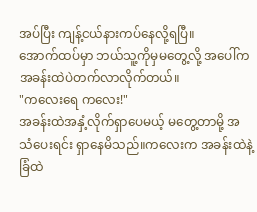အပ်ပြီး ကျန့်ငယ်နားကပ်နေလို့ရပြီ။
အောက်ထပ်မှာ ဘယ်သူ့ကိုမှမတွေ့လို့ အပေါ်က အခန်းထဲပဲတက်လာလိုက်တယ်။
"ကလေးရေ ကလေး!"
အခန်းထဲအနှံ့လိုက်ရှာပေမယ့် မတွေ့တာမို့ အသံပေးရင်း ရှာနေမိသည်။ကလေးက အခန်းထဲနဲ့ခြံထဲ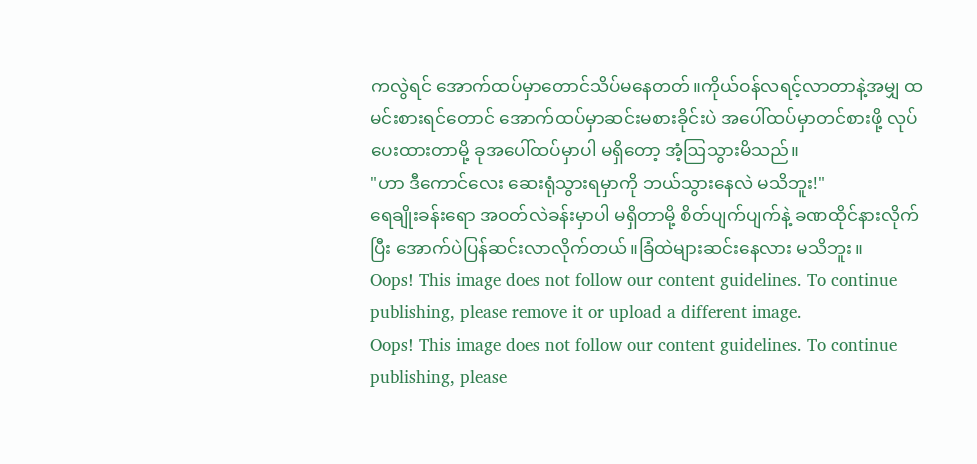ကလွဲရင် အောက်ထပ်မှာတောင်သိပ်မနေတတ်။ကိုယ်ဝန်လရင့်လာတာနဲ့အမျှ ထမင်းစားရင်တောင် အောက်ထပ်မှာဆင်းမစားခိုင်းပဲ အပေါ်ထပ်မှာတင်စားဖို့ လုပ်ပေးထားတာမို့ ခုအပေါ်ထပ်မှာပါ မရှိတော့ အံ့ဩသွားမိသည်။
"ဟာ ဒီကောင်လေး ဆေးရုံသွားရမှာကို ဘယ်သွားနေလဲ မသိဘူး!"
ရေချိုးခန်းရော အဝတ်လဲခန်းမှာပါ မရှိတာမို့ စိတ်ပျက်ပျက်နဲ့ ခဏထိုင်နားလိုက်ပြီး အောက်ပဲပြန်ဆင်းလာလိုက်တယ်။ခြံထဲများဆင်းနေလား မသိဘူး။
Oops! This image does not follow our content guidelines. To continue publishing, please remove it or upload a different image.
Oops! This image does not follow our content guidelines. To continue publishing, please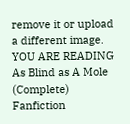remove it or upload a different image.
YOU ARE READING
As Blind as A Mole (Complete)
Fanfiction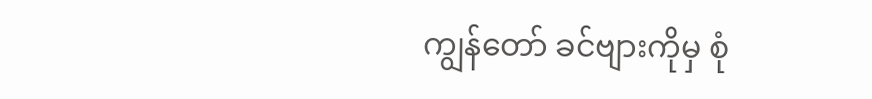ကျွန်တော် ခင်ဗျားကိုမှ စုံ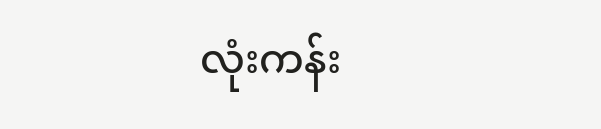လုံးကန်း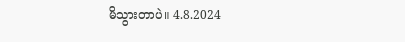မိသွားတာပဲ။ 4.8.2024